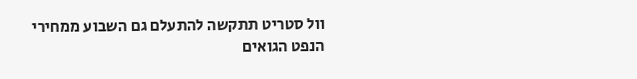וול סטריט תתקשה להתעלם גם השבוע ממחירי הנפט הגואים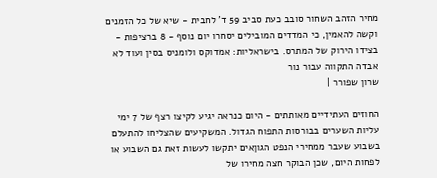מחיר הזהב השחור סובב כעת סביב 59 ד' לחבית - שיא של כל הזמנים וקשה להאמין, כי המדדים המובילים יסחרו יום נוסף - 8 ברציפות - בצידו הירוק של המתרס. בישראליות: אמדוקס ולומניס בסין ועוד לא אבדה התקווה עבור נור
שרון שפורר |

החוזים העתידיים מאותתים - היום כנראה יגיע לקיצו רצף של 7 ימי עליות השערים בבורסות התפוח הגדול. המשקיעים שהצליחו להתעלם בשבוע שעבר ממחירי הנפט הגוןאים יתקשו לעשות זאת גם השבוע או לפחות היום, שכן הבוקר חצה מחירו של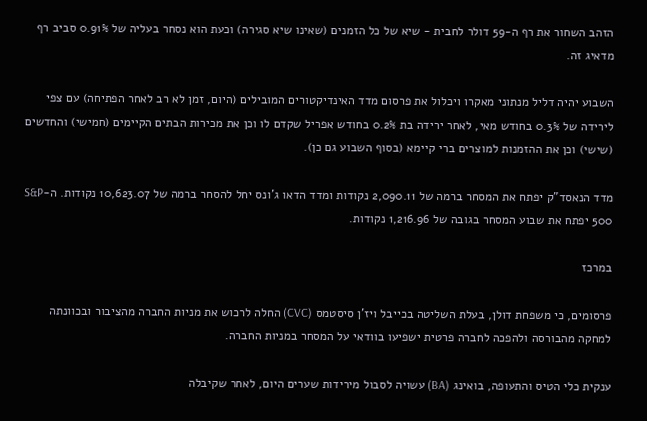הזהב השחור את רף ה-59 דולר לחבית - שיא של כל הזמנים (שאינו שיא סגירה) וכעת הוא נסחר בעליה של 0.91% סביב רף מדאיג זה.

השבוע יהיה דליל מנתוני מאקרו ויכלול את פרסום מדד האינדיקטורים המובילים (היום, זמן לא רב לאחר הפתיחה) עם צפי לירידה של 0.3% בחודש מאי, לאחר ירידה בת 0.2% בחודש אפריל שקדם לו וכן את מכירות הבתים הקיימים (חמישי) והחדשים (שישי) וכן את ההזמנות למוצרים ברי קיימא (בסוף השבוע גם כן).

מדד הנאסד"ק יפתח את המסחר ברמה של 2,090.11 נקודות ומדד הדאו ג'ונס יחל להסחר ברמה של 10,623.07 נקודות. ה-S&P 500 יפתח את שבוע המסחר בגובה של 1,216.96 נקודות.

במרכז

פרסומים, כי משפחת דולן, בעלת השליטה בכייבל ויז'ן סיסטמס (CVC) החלה לרכוש את מניות החברה מהציבור ובכוונתה למחקה מהבורסה ולהפכה לחברה פרטית ישפיעו בוודאי על המסחר במניות החברה.

ענקית כלי הטיס והתעופה, בואינג (BA) עשויה לסבול מירידות שערים היום, לאחר שקיבלה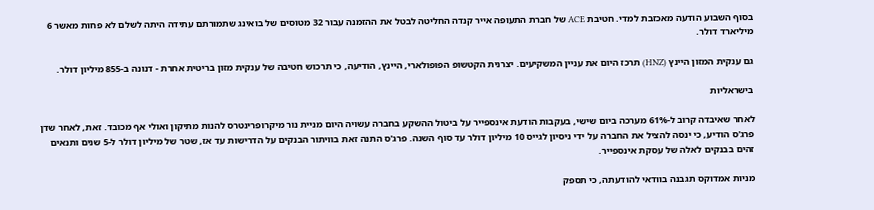בסוף השבוע הודעה מאכזבת למדי. חטיבת ACE של חברת התעופה אייר קנדה החליטה לבטל את ההזמנה עבור 32 מטוסים של בואינג שתמורתם עתידה היתה לשלם לא פחות מאשר 6 מיליארד דולר.

גם ענקית המזון היינץ (HNZ) תרכז היום את עניין המשקיעים. יצרנית הקטשופ הפופולארי, היינץ, הודיעה, כי תרכוש חטיבה של ענקית מזון בריטית אחרת - דנונה ב-855 מיליון דולר.

בישראליות

לאחר שאיבדה קרוב ל-61% מערכה ביום שישי, בעקבות הודעת אינספייר על ביטול ההשקע בחברה עשויה היום מניית נור מיקרופרינטרס להנות מתיקון ואולי אף מכובד. זאת, לאחר שדן פרג'ס הודיע, כי ינסה להציל את החברה על ידי ניסיון לגייס 10 מיליון דולר עד סוף השנה. פרג'ס התנה זאת בוויתור הבנקים על הדרישות עד אז, שטר של מיליון דולר ל-5 שנים ותנאים זהים בבנקים לאלה של עסקת אינספייר.

מניות אמדוקס תגבנה בוודאי להודעתה, כי תספק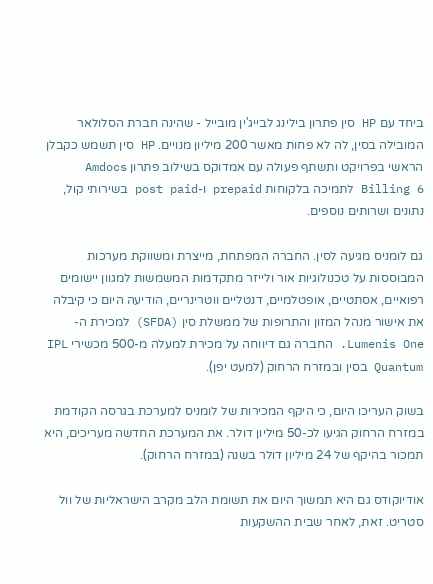ביחד עם HP סין פתרון בילינג לבייג'ין מובייל - שהינה חברת הסלולאר המובילה בסין, לה לא פחות מאשר 200 מיליון מנויים. HP סין תשמש כקבלן הראשי בפרויקט ותשתף פעולה עם אמדוקס בשילוב פתרון Amdocs Billing 6 לתמיכה בלקוחות prepaid ו-post paid בשירותי קול, נתונים ושרותים נוספים.

גם לומניס מגיעה לסין. החברה המפתחת, מייצרת ומשווקת מערכות המבוססות על טכנולוגיות אור ולייזר מתקדמות המשמשות למגוון יישומים רפואיים, אסתטיים, אופטלמיים, דנטליים ווטרינריים, הודיעה היום כי קיבלה את אישור מנהל המזון והתרופות של ממשלת סין (SFDA) למכירת ה-Lumenis One. החברה גם דיווחה על מכירת למעלה מ-500 מכשירי IPL Quantum בסין ובמזרח הרחוק (למעט יפן).

בשוק העריכו היום, כי היקף המכירות של לומניס למערכת בגרסה הקודמת במזרח הרחוק הגיעו לכ-50 מיליון דולר. את המערכת החדשה מעריכים, היא תמכור בהיקף של 24 מיליון דולר בשנה (במזרח הרחוק).

אודיוקודס גם היא תמשוך היום את תשומת הלב מקרב הישראליות של וול סטריט. זאת, לאחר שבית ההשקעות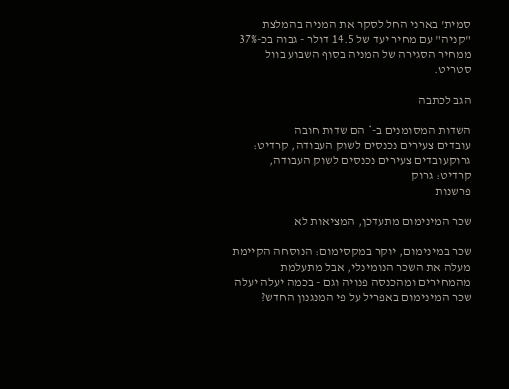סמית' בארני החל לסקר את המניה בהמלצת "קניה" עם מחיר יעד של 14.5 דולר - גבוה בכ-37% ממחיר הסגירה של המניה בסוף השבוע בוול סטריט.

הגב לכתבה

השדות המסומנים ב-* הם שדות חובה
עובדים צעירים נכנסים לשוק העבודה, קרדיט: גרוקעובדים צעירים נכנסים לשוק העבודה, קרדיט: גרוק
פרשנות

שכר המינימום מתעדכן, המציאות לא

שכר במינימום, יוקר במקסימום: הנוסחה הקיימת מעלה את השכר הנומינלי, אבל מתעלמת מהמחירים ומהכנסה פנויה וגם - בכמה יעלה יעלה שכר המינימום באפריל על פי המנגנון החדש?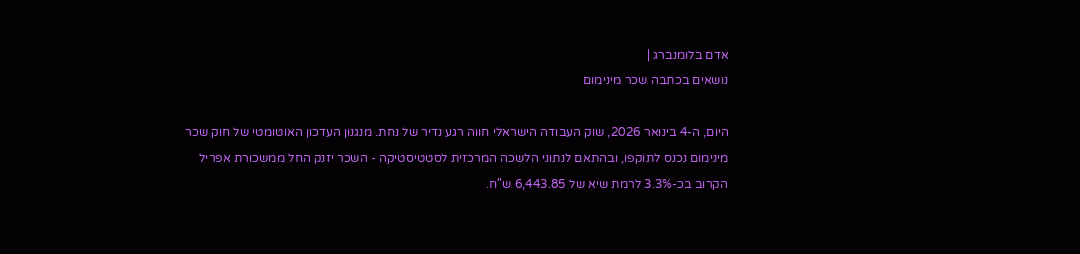אדם בלומנברג |
נושאים בכתבה שכר מינימום

היום, ה-4 בינואר 2026, שוק העבודה הישראלי חווה רגע נדיר של נחת. מנגנון העדכון האוטומטי של חוק שכר מינימום נכנס לתוקפו, ובהתאם לנתוני הלשכה המרכזית לסטטיסטיקה - השכר יזנק החל ממשכורת אפריל הקרוב בכ-3.3% לרמת שיא של 6,443.85 ש"ח.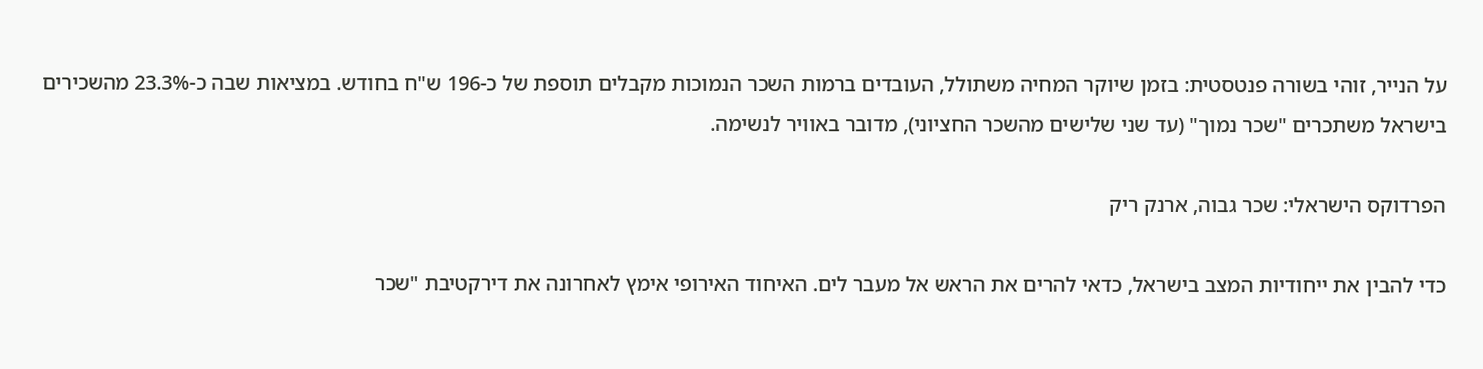על הנייר, זוהי בשורה פנטסטית: בזמן שיוקר המחיה משתולל, העובדים ברמות השכר הנמוכות מקבלים תוספת של כ-196 ש"ח בחודש. במציאות שבה כ-23.3% מהשכירים בישראל משתכרים "שכר נמוך" (עד שני שלישים מהשכר החציוני), מדובר באוויר לנשימה.

הפרדוקס הישראלי: שכר גבוה, ארנק ריק

כדי להבין את ייחודיות המצב בישראל, כדאי להרים את הראש אל מעבר לים. האיחוד האירופי אימץ לאחרונה את דירקטיבת "שכר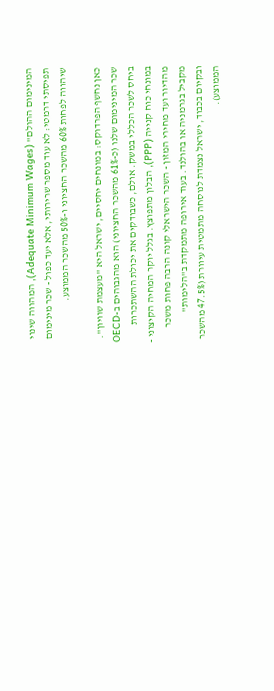המינימום ההולם" (Adequate Minimum Wages), המהווה שינוי תפיסתי דרמטי: לא עוד מספר שרירותי, אלא יעד כפול - שכר מינימום שיהווה לפחות 60% מהשכר החציוני ו-50% מהשכר הממוצע.

כאן נחשף הפרדוקס: במונחים יחסיים, ישראל היא "מעצמת שוויון". שכר המינימום שלנו (כ-61% מהשכר החציוני) הוא מהגבוהים ב-OECD ביחס לשכר הכללי במשק. אולם, כשבודקים את יכולת ההשתכרות במונחי כוח קנייה (PPP), הבלון מתפוצץ. בגלל יוקר המחיה הקיצוני - מהדיור ועד מחירי המזון - השכר הישראלי קונה הרבה פחות משכר מקביל בגרמניה או בהולנד. בעוד אירופה מתמקדת ב"הלימות" ובקיום בכבוד, ישראל נצמדת לנוסחה מתמטית עיוורת (47.5% מהשכר הממוצע).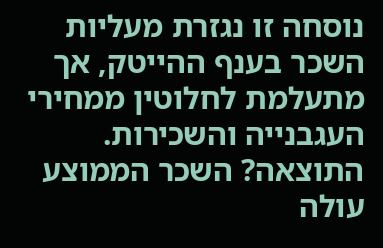נוסחה זו נגזרת מעליות השכר בענף ההייטק, אך מתעלמת לחלוטין ממחירי העגבנייה והשכירות. התוצאה? השכר הממוצע עולה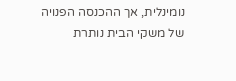נומינלית, אך ההכנסה הפנויה של משקי הבית נותרת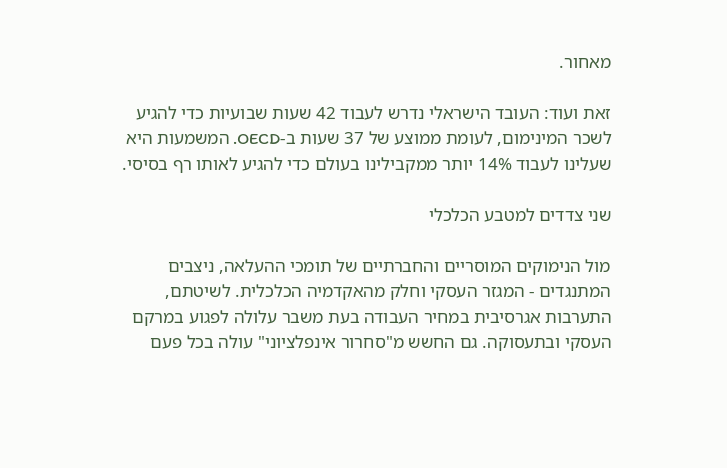מאחור.

זאת ועוד: העובד הישראלי נדרש לעבוד 42 שעות שבועיות כדי להגיע לשכר המינימום, לעומת ממוצע של 37 שעות ב-OECD. המשמעות היא שעלינו לעבוד 14% יותר ממקבילינו בעולם כדי להגיע לאותו רף בסיסי.

שני צדדים למטבע הכלכלי

מול הנימוקים המוסריים והחברתיים של תומכי ההעלאה, ניצבים המתנגדים - המגזר העסקי וחלק מהאקדמיה הכלכלית. לשיטתם, התערבות אגרסיבית במחיר העבודה בעת משבר עלולה לפגוע במרקם העסקי ובתעסוקה. גם החשש מ"סחרור אינפלציוני" עולה בכל פעם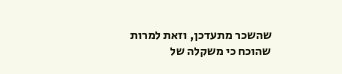שהשכר מתעדכן, וזאת למרות שהוכח כי משקלה של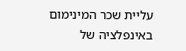עליית שכר המינימום באינפלציה של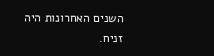השנים האחרונות היה זניח.